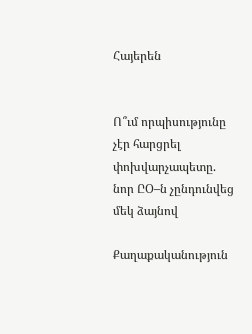Հայերեն


Ո՞ւմ որպիսությունը չէր հարցրել փոխվարչապետը. նոր ԸՕ–ն չընդունվեց մեկ ձայնով

Քաղաքականություն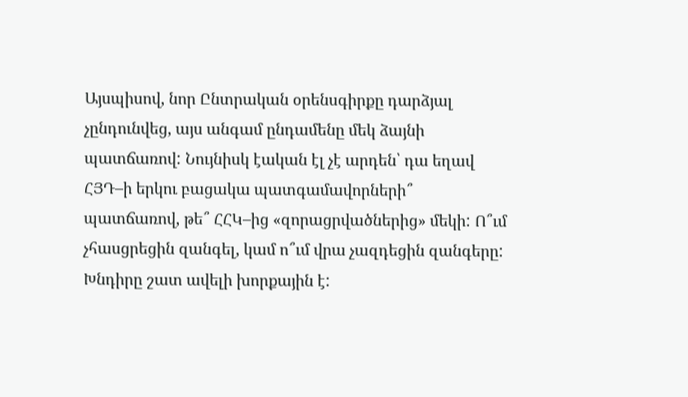Այսպիսով, նոր Ընտրական օրենսգիրքը դարձյալ չընդունվեց, այս անգամ ընդամենը մեկ ձայնի պատճառով: Նույնիսկ էական էլ չէ արդեն՝ դա եղավ ՀՅԴ–ի երկու բացակա պատգամավորների՞ պատճառով, թե՞ ՀՀԿ–ից «զորացրվածներից» մեկի: Ո՞ւմ չհասցրեցին զանգել, կամ ո՞ւմ վրա չազդեցին զանգերը: Խնդիրը շատ ավելի խորքային է: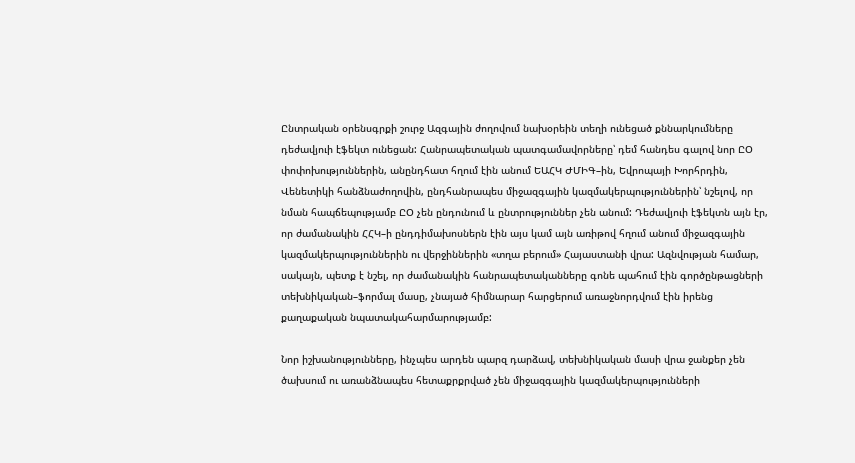Ընտրական օրենսգրքի շուրջ Ազգային ժողովում նախօրեին տեղի ունեցած քննարկումները դեժավյուի էֆեկտ ունեցան: Հանրապետական պատգամավորները՝ դեմ հանդես գալով նոր ԸՕ փոփոխություններին, անընդհատ հղում էին անում ԵԱՀԿ ԺՄԻԳ–ին, Եվրոպայի Խորհրդին, Վենետիկի հանձնաժողովին, ընդհանրապես միջազգային կազմակերպություններին՝ նշելով, որ նման հապճեպությամբ ԸՕ չեն ընդունում և ընտրություններ չեն անում: Դեժավյուի էֆեկտն այն էր, որ ժամանակին ՀՀԿ–ի ընդդիմախոսներն էին այս կամ այն առիթով հղում անում միջազգային կազմակերպություններին ու վերջիններին «տղա բերում» Հայաստանի վրա: Ազնվության համար, սակայն, պետք է նշել, որ ժամանակին հանրապետականները գոնե պահում էին գործընթացների տեխնիկական–ֆորմալ մասը, չնայած հիմնարար հարցերում առաջնորդվում էին իրենց քաղաքական նպատակահարմարությամբ:

Նոր իշխանությունները, ինչպես արդեն պարզ դարձավ, տեխնիկական մասի վրա ջանքեր չեն ծախսում ու առանձնապես հետաքրքրված չեն միջազգային կազմակերպությունների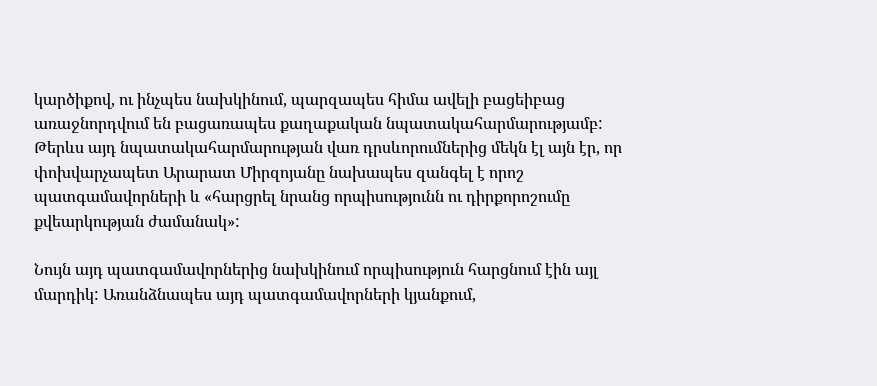կարծիքով, ու ինչպես նախկինում, պարզապես հիմա ավելի բացեիբաց առաջնորդվում են բացառապես քաղաքական նպատակահարմարությամբ: Թերևս այդ նպատակահարմարության վառ դրսևորումներից մեկն էլ այն էր, որ փոխվարչապետ Արարատ Միրզոյանը նախապես զանգել է որոշ պատգամավորների և «հարցրել նրանց որպիսությունն ու դիրքորոշումը քվեարկության ժամանակ»:

Նույն այդ պատգամավորներից նախկինում որպիսություն հարցնում էին այլ մարդիկ: Առանձնապես այդ պատգամավորների կյանքում,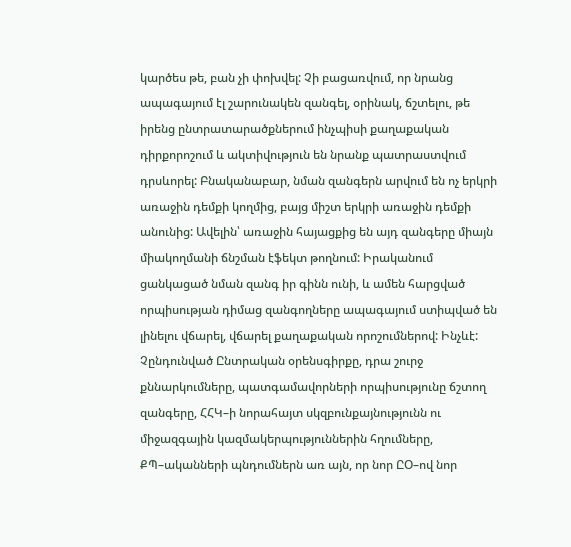կարծես թե, բան չի փոխվել: Չի բացառվում, որ նրանց ապագայում էլ շարունակեն զանգել, օրինակ, ճշտելու, թե իրենց ընտրատարածքներում ինչպիսի քաղաքական դիրքորոշում և ակտիվություն են նրանք պատրաստվում դրսևորել: Բնականաբար, նման զանգերն արվում են ոչ երկրի առաջին դեմքի կողմից, բայց միշտ երկրի առաջին դեմքի անունից: Ավելին՝ առաջին հայացքից են այդ զանգերը միայն միակողմանի ճնշման էֆեկտ թողնում: Իրականում ցանկացած նման զանգ իր գինն ունի, և ամեն հարցված որպիսության դիմաց զանգողները ապագայում ստիպված են լինելու վճարել, վճարել քաղաքական որոշումներով: Ինչևէ: Չընդունված Ընտրական օրենսգիրքը, դրա շուրջ քննարկումները, պատգամավորների որպիսությունը ճշտող զանգերը, ՀՀԿ–ի նորահայտ սկզբունքայնությունն ու միջազգային կազմակերպություններին հղումները, ՔՊ–ականների պնդումներն առ այն, որ նոր ԸՕ–ով նոր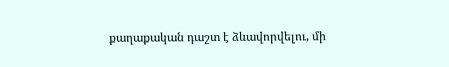քաղաքական դաշտ է ձևավորվելու, մի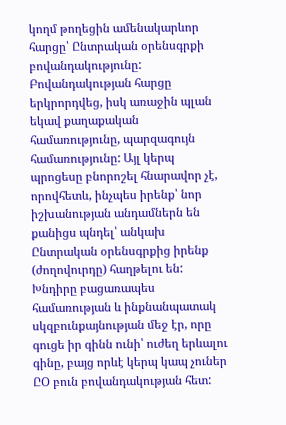կողմ թողեցին ամենակարևոր հարցը՝ Ընտրական օրենսգրքի բովանդակությունը: Բովանդակության հարցը երկրորդվեց, իսկ առաջին պլան եկավ քաղաքական համառությունը, պարզագույն համառությունը: Այլ կերպ պրոցեսը բնորոշել հնարավոր չէ, որովհետև, ինչպես իրենք՝ նոր իշխանության անդամներն են քանիցս պնդել՝ անկախ Ընտրական օրենսգրքից իրենք (ժողովուրդը) հաղթելու են: Խնդիրը բացառապես համառության և ինքնանպատակ սկզբունքայնության մեջ էր, որը գուցե իր գինն ունի՝ ուժեղ երևալու գինը, բայց որևէ կերպ կապ չուներ ԸՕ բուն բովանդակության հետ: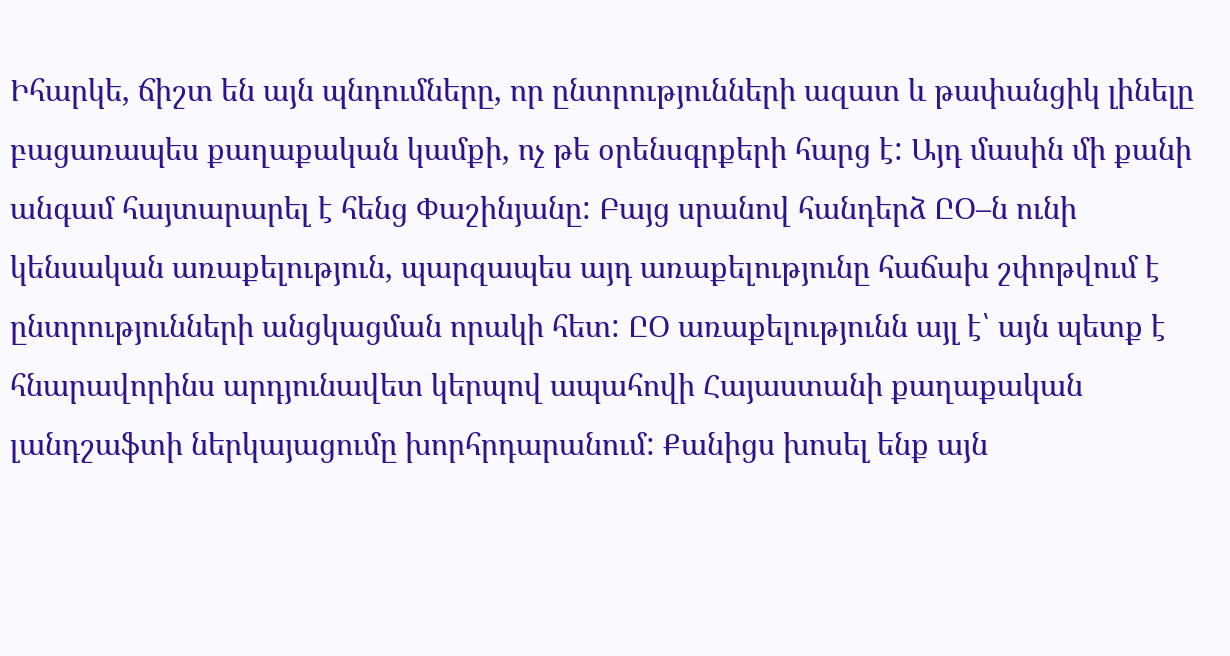Իհարկե, ճիշտ են այն պնդումները, որ ընտրությունների ազատ և թափանցիկ լինելը բացառապես քաղաքական կամքի, ոչ թե օրենսգրքերի հարց է: Այդ մասին մի քանի անգամ հայտարարել է հենց Փաշինյանը: Բայց սրանով հանդերձ ԸՕ–ն ունի կենսական առաքելություն, պարզապես այդ առաքելությունը հաճախ շփոթվում է ընտրությունների անցկացման որակի հետ: ԸՕ առաքելությունն այլ է՝ այն պետք է հնարավորինս արդյունավետ կերպով ապահովի Հայաստանի քաղաքական լանդշաֆտի ներկայացումը խորհրդարանում: Քանիցս խոսել ենք այն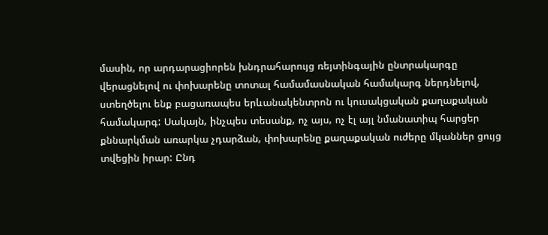մասին, որ արդարացիորեն խնդրահարույց ռեյտինգային ընտրակարգը վերացնելով ու փոխարենը տոտալ համամասնական համակարգ ներդնելով, ստեղծելու ենք բացառապես երևանակենտրոն ու կուսակցական քաղաքական համակարգ: Սակայն, ինչպես տեսանք, ոչ այս, ոչ էլ այլ նմանատիպ հարցեր քննարկման առարկա չդարձան, փոխարենը քաղաքական ուժերը մկաններ ցույց տվեցին իրար: Ընդ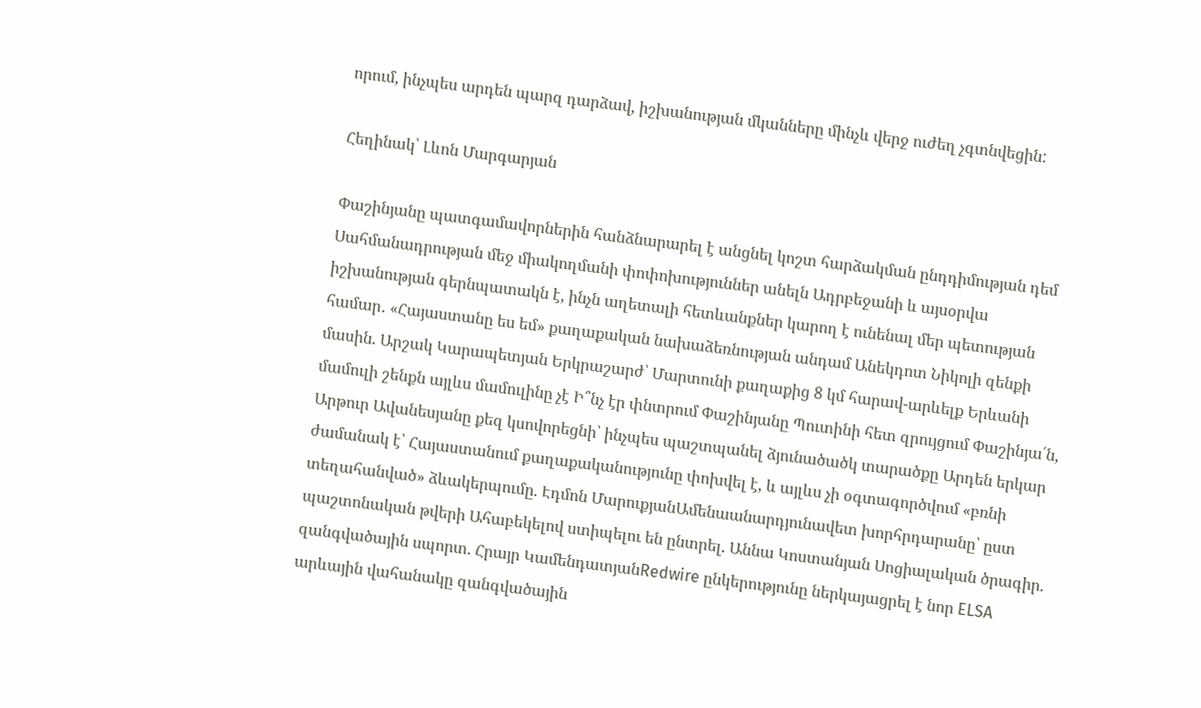որում, ինչպես արդեն պարզ դարձավ, իշխանության մկանները մինչև վերջ ուժեղ չգտնվեցին:

Հեղինակ՝ Լևոն Մարգարյան

Փաշինյանը պատգամավորներին հանձնարարել է անցնել կոշտ հարձակման ընդդիմության դեմ Սահմանադրության մեջ միակողմանի փոփոխություններ անելն Ադրբեջանի և այսօրվա իշխանության գերնպատակն է, ինչն աղետալի հետևանքներ կարող է ունենալ մեր պետության համար․ «Հայաստանը ես եմ» քաղաքական նախաձեռնության անդամ Անեկդոտ Նիկոլի զենքի մասին. Արշակ Կարապետյան Երկրաշարժ՝ Մարտունի քաղաքից 8 կմ հարավ-արևելք Երևանի մամուլի շենքն այլևս մամուլինը չէ Ի՞նչ էր փնտրում Փաշինյանը Պուտինի հետ զրույցում Փաշինյա՛ն, Արթուր Ավանեսյանը քեզ կսովորեցնի՝ ինչպես պաշտպանել ձյունածածկ տարածքը Արդեն երկար ժամանակ է՝ Հայաստանում քաղաքականությունը փոխվել է, և այլևս չի օգտագործվում «բռնի տեղահանված» ձևակերպումը. Էդմոն ՄարուքյանԱմենաանարդյունավետ խորհրդարանը՝ ըստ պաշտոնական թվերի Ահաբեկելով ստիպելու են ընտրել. Աննա Կոստանյան Սոցիալական ծրագիր. զանգվածային սպորտ. Հրայր ԿամենդատյանRedwire ընկերությունը ներկայացրել է նոր ELSA արևային վահանակը զանգվածային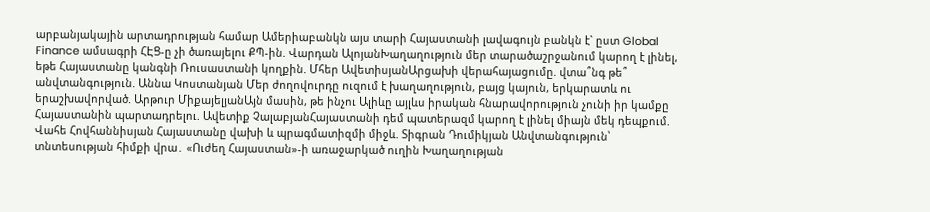արբանյակային արտադրության համար Ամերիաբանկն այս տարի Հայաստանի լավագույն բանկն է` ըստ Global Finance ամսագրի ՀԷՑ-ը չի ծառայելու ՔՊ-ին. Վարդան ԱլոյանԽաղաղություն մեր տարածաշրջանում կարող է լինել, եթե Հայաստանը կանգնի Ռուսաստանի կողքին. Մհեր ԱվետիսյանԱրցախի վերահայացումը. վտա՞նգ թե՞ անվտանգություն. Աննա Կոստանյան Մեր ժողովուրդը ուզում է խաղաղություն, բայց կայուն, երկարատև ու երաշխավորված. Արթուր ՄիքայելյանԱյն մասին, թե ինչու Ալիևը այլևս իրական հնարավորություն չունի իր կամքը Հայաստանին պարտադրելու. Ավետիք ՉալաբյանՀայաստանի դեմ պատերազմ կարող է լինել միայն մեկ դեպքում. Վահե Հովհաննիսյան Հայաստանը վախի և պրագմատիզմի միջև. Տիգրան Դումիկյան Անվտանգություն՝ տնտեսության հիմքի վրա․ «Ուժեղ Հայաստան»-ի առաջարկած ուղին Խաղաղության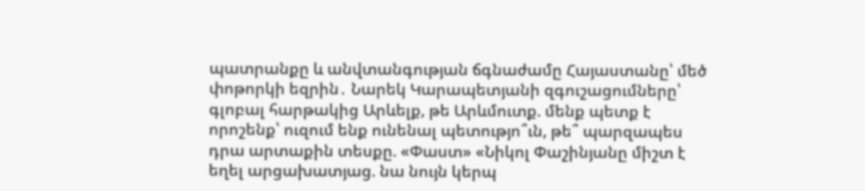պատրանքը և անվտանգության ճգնաժամը Հայաստանը՝ մեծ փոթորկի եզրին․ Նարեկ Կարապետյանի զգուշացումները՝ գլոբալ հարթակից Արևելք, թե Արևմուտք. մենք պետք է որոշենք՝ ուզում ենք ունենալ պետությո՞ւն, թե՞ պարզապես դրա արտաքին տեսքը. «Փաստ» «Նիկոլ Փաշինյանը միշտ է եղել արցախատյաց. նա նույն կերպ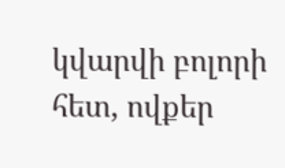կվարվի բոլորի հետ, ովքեր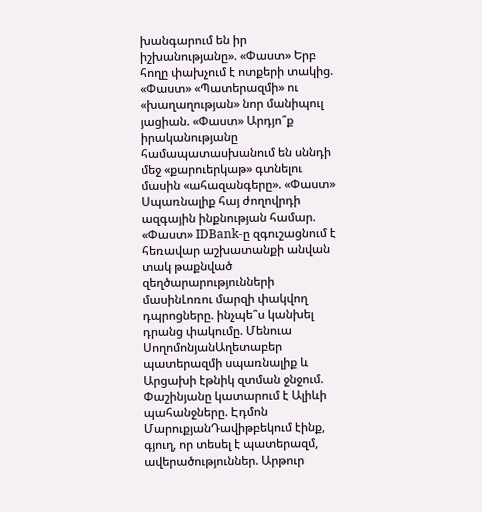խանգարում են իր իշխանությանը». «Փաստ» Երբ հողը փախչում է ոտքերի տակից. «Փաստ» «Պատերազմի» ու «խաղաղության» նոր մանիպուլ յացիան. «Փաստ» Արդյո՞ք իրականությանը համապատասխանում են սննդի մեջ «քարուերկաթ» գտնելու մասին «ահազանգերը». «Փաստ» Սպառնալիք հայ ժողովրդի ազգային ինքնության համար. «Փաստ» IDBank-ը զգուշացնում է հեռավար աշխատանքի անվան տակ թաքնված զեղծարարությունների մասինԼոռու մարզի փակվող դպրոցները. ինչպե՞ս կանխել դրանց փակումը. Մենուա ՍողոմոնյանԱղետաբեր պատերազմի սպառնալիք և Արցախի էթնիկ զտման ջնջում. Փաշինյանը կատարում է Ալիևի պահանջները. Էդմոն ՄարուքյանԴավիթբեկում էինք, գյուղ, որ տեսել է պատերազմ, ավերածություններ. Արթուր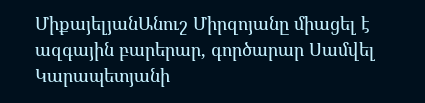ՄիքայելյանԱնուշ Միրզոյանը միացել է ազգային բարերար, գործարար Սամվել Կարապետյանի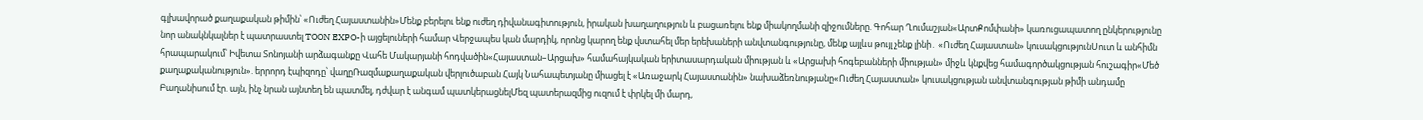գլխավորած քաղաքական թիմին՝ «Ուժեղ Հայաստանին»Մենք բերելու ենք ուժեղ դիվանագիտություն, իրական խաղաղություն և բացառելու ենք միակողմանի զիջումները. Գոհար Ղումաշյան«ԱրտՔոմփանի» կառուցապատող ընկերությունը նոր անակնկալներ է պատրաստել TOON EXPO-ի այցելուների համար Վերջապես կան մարդիկ, որոնց կարող ենք վստահել մեր երեխաների անվտանգությունը, մենք այլևս թույլ չենք լինի․ «Ուժեղ Հայաստան» կուսակցությունՍուտ և անհիմն հրապարակում՝ Իվետա Տոնոյանի արձագանքը Վահե Մակարյանի հոդվածին«Հայաստան–Արցախ» համահայկական երիտասարդական միության և «Արցախի հոգեբանների միության» միջև կնքվեց համագործակցության հուշագիր«Մեծ քաղաքականություն». երրորդ էպիզոդը՝ վաղըՌազմաքաղաքական վերլուծաբան Հայկ Նահապետյանը միացել է «Առաջարկ Հայաստանին» նախաձեռնությանը«Ուժեղ Հայաստան» կուսակցության անվտանգության թիմի անդամը Բաղանիսում էր. այն, ինչ նրան այնտեղ են պատմել, դժվար է անգամ պատկերացնելՄեզ պատերազմից ուզում է փրկել մի մարդ,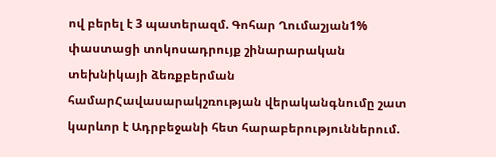ով բերել է 3 պատերազմ. Գոհար Ղումաշյան1% փաստացի տոկոսադրույք շինարարական տեխնիկայի ձեռքբերման համարՀավասարակշռության վերականգնումը շատ կարևոր է Ադրբեջանի հետ հարաբերություններում.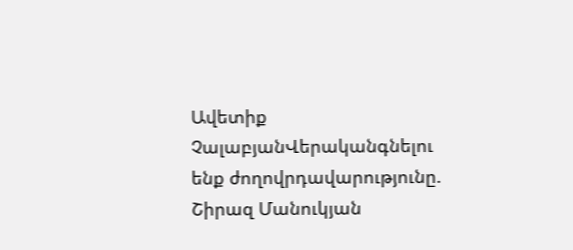Ավետիք ՉալաբյանՎերականգնելու ենք ժողովրդավարությունը. Շիրազ Մանուկյան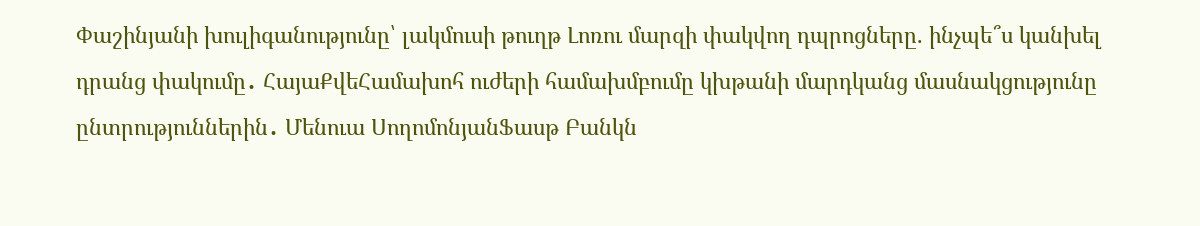Փաշինյանի խուլիգանությունը՝ լակմուսի թուղթ Լոռու մարզի փակվող դպրոցները. ինչպե՞ս կանխել դրանց փակումը․ ՀայաՔվեՀամախոհ ուժերի համախմբումը կխթանի մարդկանց մասնակցությունը ընտրություններին․ Մենուա ՍողոմոնյանՖասթ Բանկն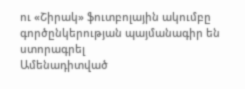ու «Շիրակ» ֆուտբոլային ակումբը գործընկերության պայմանագիր են ստորագրել
Ամենադիտված